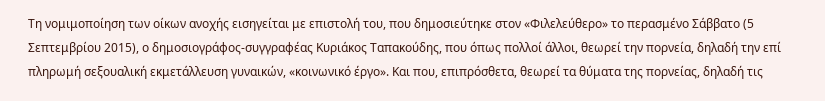Τη νομιμοποίηση των οίκων ανοχής εισηγείται με επιστολή του, που δημοσιεύτηκε στον «Φιλελεύθερο» το περασμένο Σάββατο (5 Σεπτεμβρίου 2015), ο δημοσιογράφος-συγγραφέας Κυριάκος Ταπακούδης, που όπως πολλοί άλλοι, θεωρεί την πορνεία, δηλαδή την επί πληρωμή σεξουαλική εκμετάλλευση γυναικών, «κοινωνικό έργο». Και που, επιπρόσθετα, θεωρεί τα θύματα της πορνείας, δηλαδή τις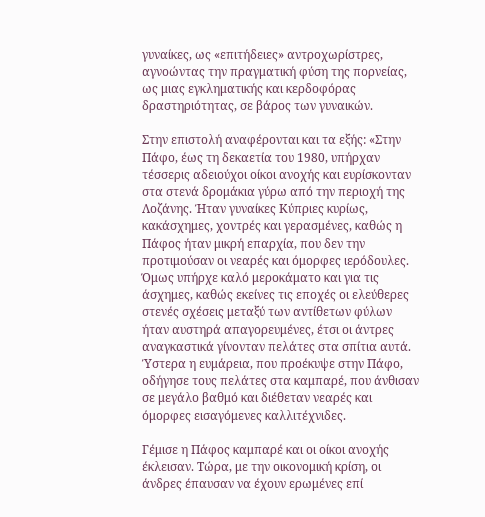γυναίκες, ως «επιτήδειες» αντροχωρίστρες, αγνοώντας την πραγματική φύση της πορνείας, ως μιας εγκληματικής και κερδοφόρας δραστηριότητας, σε βάρος των γυναικών.

Στην επιστολή αναφέρονται και τα εξής: «Στην Πάφο, έως τη δεκαετία του 1980, υπήρχαν τέσσερις αδειούχοι οίκοι ανοχής και ευρίσκονταν στα στενά δρομάκια γύρω από την περιοχή της Λοζάνης. Ήταν γυναίκες Κύπριες κυρίως, κακάσχημες, χοντρές και γερασμένες, καθώς η Πάφος ήταν μικρή επαρχία, που δεν την προτιμούσαν οι νεαρές και όμορφες ιερόδουλες. Όμως υπήρχε καλό μεροκάματο και για τις άσχημες, καθώς εκείνες τις εποχές οι ελεύθερες στενές σχέσεις μεταξύ των αντίθετων φύλων ήταν αυστηρά απαγορευμένες, έτσι οι άντρες αναγκαστικά γίνονταν πελάτες στα σπίτια αυτά. Ύστερα η ευμάρεια, που προέκυψε στην Πάφο, οδήγησε τους πελάτες στα καμπαρέ, που άνθισαν σε μεγάλο βαθμό και διέθεταν νεαρές και όμορφες εισαγόμενες καλλιτέχνιδες.

Γέμισε η Πάφος καμπαρέ και οι οίκοι ανοχής έκλεισαν. Τώρα, με την οικονομική κρίση, οι άνδρες έπαυσαν να έχουν ερωμένες επί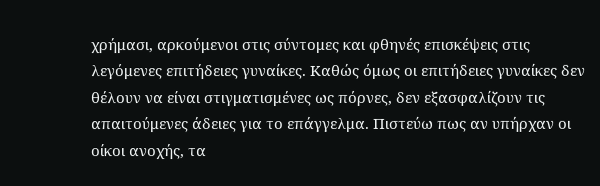χρήμασι, αρκούμενοι στις σύντομες και φθηνές επισκέψεις στις λεγόμενες επιτήδειες γυναίκες. Καθώς όμως οι επιτήδειες γυναίκες δεν θέλουν να είναι στιγματισμένες ως πόρνες, δεν εξασφαλίζουν τις απαιτούμενες άδειες για το επάγγελμα. Πιστεύω πως αν υπήρχαν οι οίκοι ανοχής, τα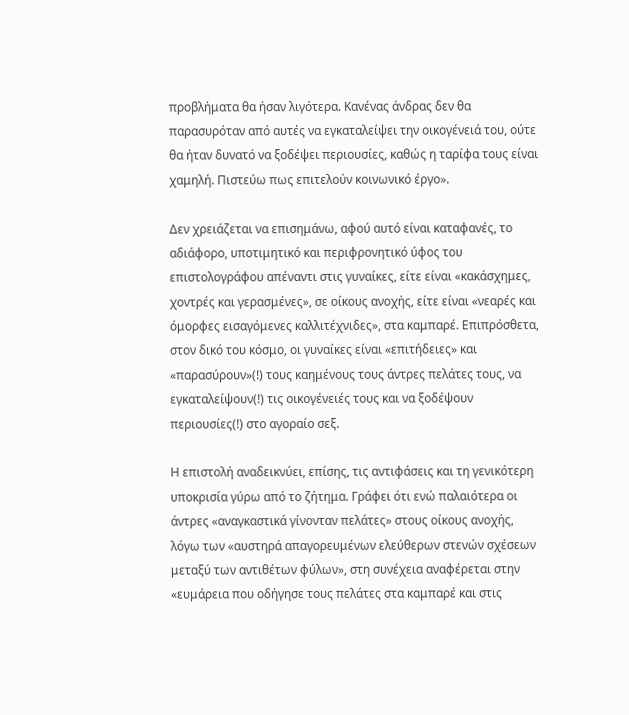προβλήματα θα ήσαν λιγότερα. Κανένας άνδρας δεν θα παρασυρόταν από αυτές να εγκαταλείψει την οικογένειά του, ούτε θα ήταν δυνατό να ξοδέψει περιουσίες, καθώς η ταρίφα τους είναι χαμηλή. Πιστεύω πως επιτελούν κοινωνικό έργο».

Δεν χρειάζεται να επισημάνω, αφού αυτό είναι καταφανές, το αδιάφορο, υποτιμητικό και περιφρονητικό ύφος του επιστολογράφου απέναντι στις γυναίκες, είτε είναι «κακάσχημες, χοντρές και γερασμένες», σε οίκους ανοχής, είτε είναι «νεαρές και όμορφες εισαγόμενες καλλιτέχνιδες», στα καμπαρέ. Επιπρόσθετα, στον δικό του κόσμο, οι γυναίκες είναι «επιτήδειες» και «παρασύρουν»(!) τους καημένους τους άντρες πελάτες τους, να εγκαταλείψουν(!) τις οικογένειές τους και να ξοδέψουν περιουσίες(!) στο αγοραίο σεξ.

Η επιστολή αναδεικνύει, επίσης, τις αντιφάσεις και τη γενικότερη υποκρισία γύρω από το ζήτημα. Γράφει ότι ενώ παλαιότερα οι άντρες «αναγκαστικά γίνονταν πελάτες» στους οίκους ανοχής, λόγω των «αυστηρά απαγορευμένων ελεύθερων στενών σχέσεων μεταξύ των αντιθέτων φύλων», στη συνέχεια αναφέρεται στην «ευμάρεια που οδήγησε τους πελάτες στα καμπαρέ και στις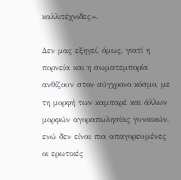καλλιτέχνιδες».

Δεν μας εξηγεί, όμως, γιατί η πορνεία και η σωματεμπορία ανθίζουν στον σύγχρονο κόσμο, με τη μορφή των καμπαρέ και άλλων μορφών αγοραπωλησίας γυναικών, ενώ δεν είναι πια απαγορευμένες οι ερωτικές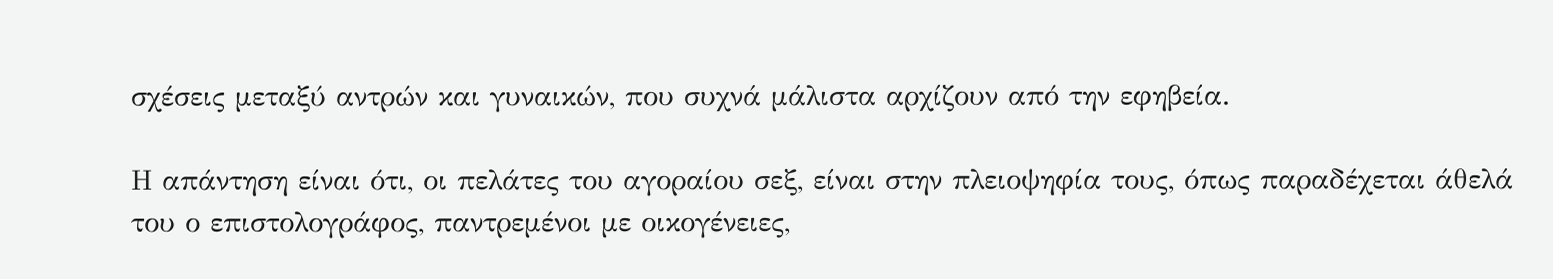σχέσεις μεταξύ αντρών και γυναικών, που συχνά μάλιστα αρχίζουν από την εφηβεία.

Η απάντηση είναι ότι, οι πελάτες του αγοραίου σεξ, είναι στην πλειοψηφία τους, όπως παραδέχεται άθελά του ο επιστολογράφος, παντρεμένοι με οικογένειες,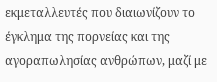εκμεταλλευτές που διαιωνίζουν το έγκλημα της πορνείας και της αγοραπωλησίας ανθρώπων, μαζί με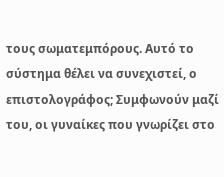τους σωματεμπόρους. Αυτό το σύστημα θέλει να συνεχιστεί, ο επιστολογράφος; Συμφωνούν μαζί του, οι γυναίκες που γνωρίζει στο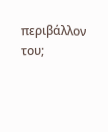περιβάλλον του;